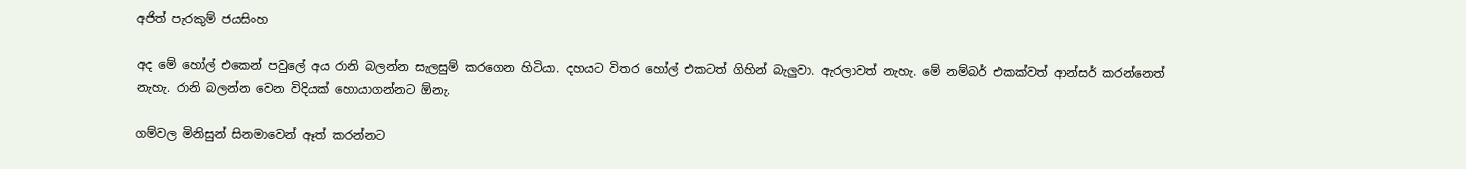අජිත් පැරකුම් ජයසිංහ

අද මේ හෝල් එකෙන් පවුලේ අය රානි බලන්න සැලසුම් කරගෙන හිටියා. දහයට විතර හෝල් එකටත් ගිහින් බැලුවා. ඇරලාවත් නැහැ. මේ නම්බර් එකක්වත් ආන්සර් කරන්නෙත් නැහැ. රානි බලන්න වෙන විදියක් හොයාගන්නට ඕනැ.

ගම්වල මිනිසුන් සිනමාවෙන් ඈත් කරන්නට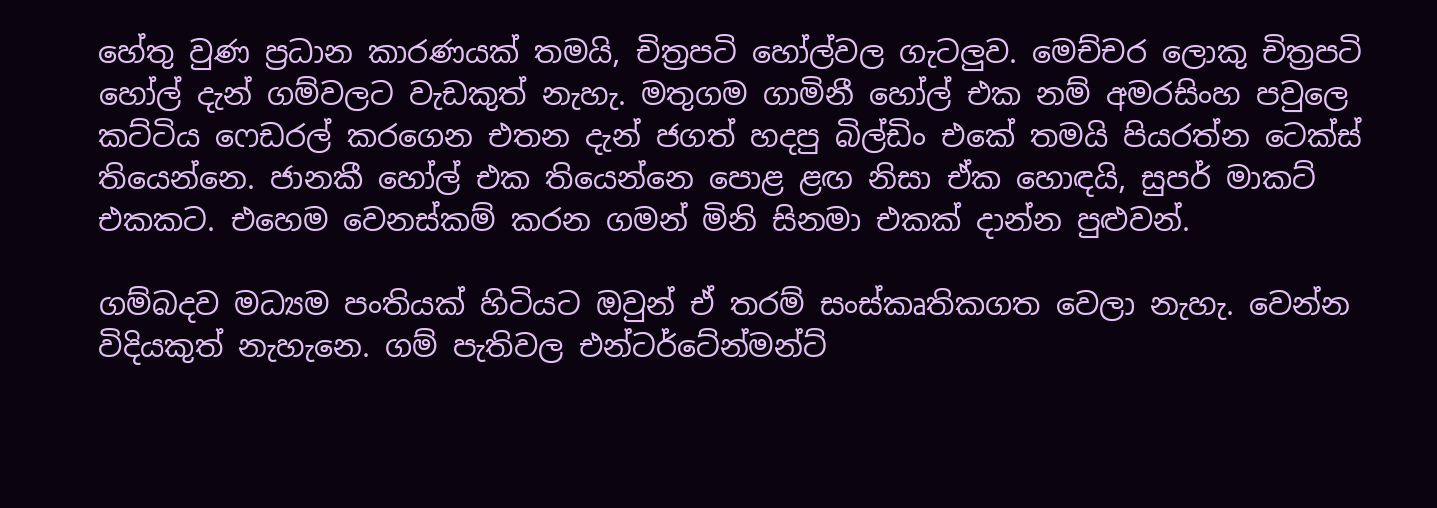හේතු වුණ ප්‍රධාන කාරණයක් තමයි, චිත්‍රපටි හෝල්වල ගැටලුව. මෙච්චර ලොකු චිත්‍රපටි හෝල් දැන් ගම්වලට වැඩකුත් නැහැ. මතුගම ගාමිනී හෝල් එක නම් අමරසිංහ පවුලෙ කට්ටිය ෆෙඩරල් කරගෙන එතන දැන් ජගත් හදපු බිල්ඩිං එකේ තමයි පියරත්න ටෙක්ස් තියෙන්නෙ. ජානකී හෝල් එක තියෙන්නෙ පොළ ළඟ නිසා ඒක හොඳයි, සුපර් මාකට් එකකට. එහෙම වෙනස්කම් කරන ගමන් මිනි සිනමා එකක් දාන්න පුළුවන්.

ගම්බදව මධ්‍යම පංතියක් හිටියට ඔවුන් ඒ තරම් සංස්කෘතිකගත වෙලා නැහැ. වෙන්න විදියකුත් නැහැනෙ. ගම් පැතිවල එන්ටර්ටේන්මන්ට්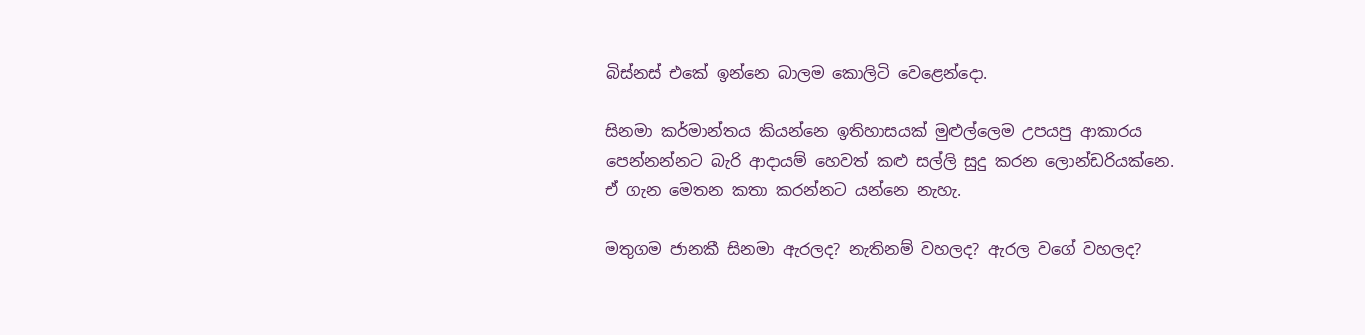බිස්නස් එකේ ඉන්නෙ බාලම කොලිටි වෙළෙන්දො.

සිනමා කර්මාන්තය කියන්නෙ ඉතිහාසයක් මුළුල්ලෙම උපයපු ආකාරය පෙන්නන්නට බැරි ආදායම් හෙවත් කළු සල්ලි සුදු කරන ලොන්ඩරියක්නෙ. ඒ ගැන මෙතන කතා කරන්නට යන්නෙ නැහැ.

මතුගම ජානකී සිනමා ඇරලද? නැතිනම් වහලද? ඇරල වගේ වහලද?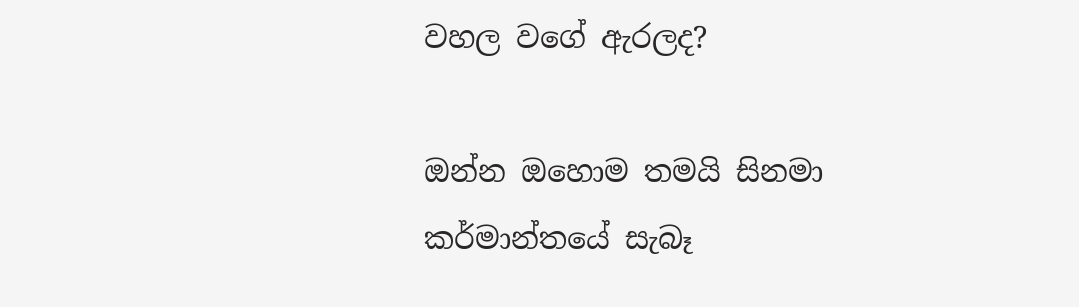වහල වගේ ඇරලද?

ඔන්න ඔහොම තමයි සිනමා කර්මාන්තයේ සැබෑ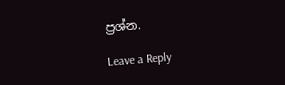ප්‍රශ්න.

Leave a Reply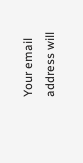Your email address will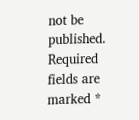not be published. Required fields are marked *